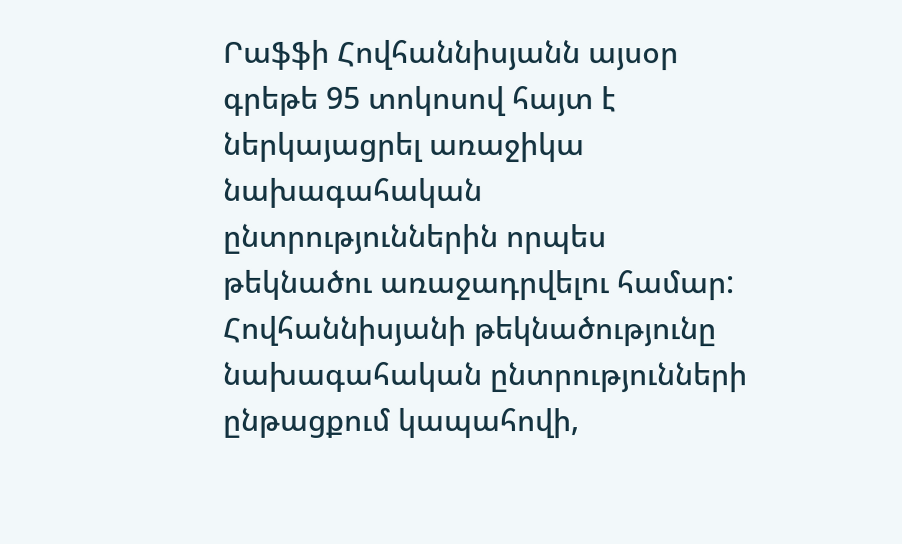Րաֆֆի Հովհաննիսյանն այսօր գրեթե 95 տոկոսով հայտ է ներկայացրել առաջիկա նախագահական ընտրություններին որպես թեկնածու առաջադրվելու համար: Հովհաննիսյանի թեկնածությունը նախագահական ընտրությունների ընթացքում կապահովի,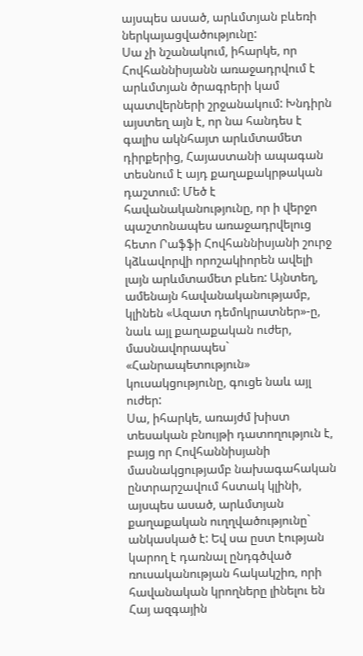այսպես ասած, արևմտյան բևեռի ներկայացվածությունը:
Սա չի նշանակում, իհարկե, որ Հովհաննիսյանն առաջադրվում է արևմտյան ծրագրերի կամ պատվերների շրջանակում: Խնդիրն այստեղ այն է, որ նա հանդես է գալիս ակնհայտ արևմտամետ դիրքերից, Հայաստանի ապագան տեսնում է այդ քաղաքակրթական դաշտում: Մեծ է հավանականությունը, որ ի վերջո պաշտոնապես առաջադրվելուց հետո Րաֆֆի Հովհաննիսյանի շուրջ կձևավորվի որոշակիորեն ավելի լայն արևմտամետ բևեռ: Այնտեղ, ամենայն հավանականությամբ, կլինեն «Ազատ դեմոկրատներ»-ը, նաև այլ քաղաքական ուժեր, մասնավորապես` «Հանրապետություն» կուսակցությունը, գուցե նաև այլ ուժեր:
Սա, իհարկե, առայժմ խիստ տեսական բնույթի դատողություն է, բայց որ Հովհաննիսյանի մասնակցությամբ նախագահական ընտրարշավում հստակ կլինի, այսպես ասած, արևմտյան քաղաքական ուղղվածությունը` անկասկած է: Եվ սա ըստ էության կարող է դառնալ ընդգծված ռուսականության հակակշիռ, որի հավանական կրողները լինելու են Հայ ազգային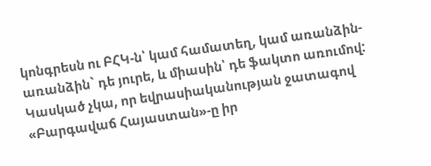կոնգրեսն ու ԲՀԿ-ն՝ կամ համատեղ, կամ առանձին-առանձին` դե յուրե, և միասին՝ դե ֆակտո առումով:
Կասկած չկա, որ եվրասիականության ջատագով «Բարգավաճ Հայաստան»-ը իր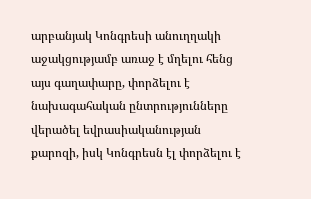արբանյակ Կոնգրեսի անուղղակի աջակցությամբ առաջ է մղելու հենց այս գաղափարը, փորձելու է նախագահական ընտրությունները վերածել եվրասիականության քարոզի, իսկ Կոնգրեսն էլ փորձելու է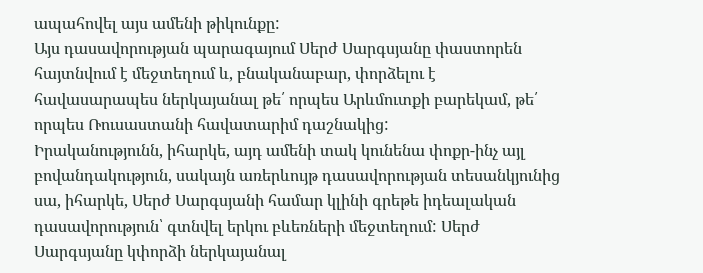ապահովել այս ամենի թիկունքը:
Այս դասավորության պարագայում Սերժ Սարգսյանը փաստորեն հայտնվում է մեջտեղում և, բնականաբար, փորձելու է հավասարապես ներկայանալ թե՛ որպես Արևմուտքի բարեկամ, թե՛ որպես Ռուսաստանի հավատարիմ դաշնակից:
Իրականությունն, իհարկե, այդ ամենի տակ կունենա փոքր-ինչ այլ բովանդակություն, սակայն առերևույթ դասավորության տեսանկյունից սա, իհարկե, Սերժ Սարգսյանի համար կլինի գրեթե իդեալական դասավորություն՝ գտնվել երկու բևեռների մեջտեղում: Սերժ Սարգսյանը կփորձի ներկայանալ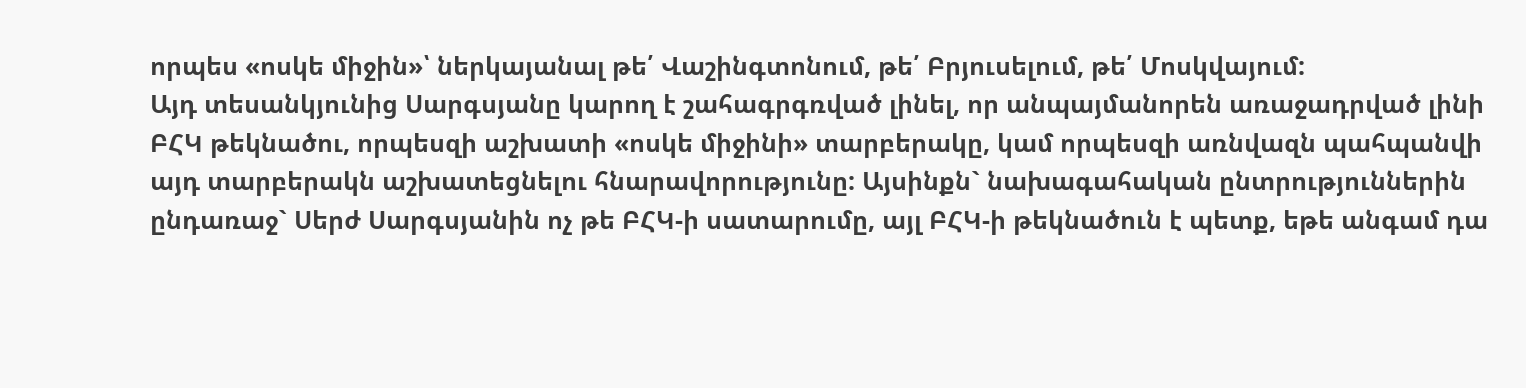որպես «ոսկե միջին»՝ ներկայանալ թե՛ Վաշինգտոնում, թե՛ Բրյուսելում, թե՛ Մոսկվայում:
Այդ տեսանկյունից Սարգսյանը կարող է շահագրգռված լինել, որ անպայմանորեն առաջադրված լինի ԲՀԿ թեկնածու, որպեսզի աշխատի «ոսկե միջինի» տարբերակը, կամ որպեսզի առնվազն պահպանվի այդ տարբերակն աշխատեցնելու հնարավորությունը: Այսինքն` նախագահական ընտրություններին ընդառաջ` Սերժ Սարգսյանին ոչ թե ԲՀԿ-ի սատարումը, այլ ԲՀԿ-ի թեկնածուն է պետք, եթե անգամ դա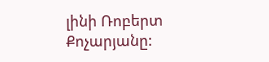լինի Ռոբերտ Քոչարյանը: